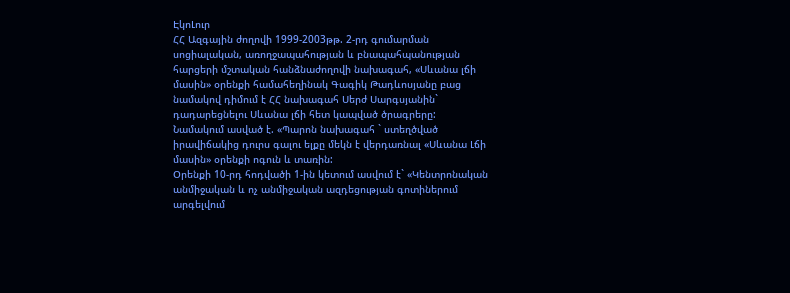ԷկոԼուր
ՀՀ Ազգային ժողովի 1999-2003թթ. 2-րդ գումարման սոցիալական, առողջապահության և բնապահպանության հարցերի մշտական հանձնաժողովի նախագահ, «Սևանա լճի մասին» օրենքի համահեղինակ Գագիկ Թադևոսյանը բաց նամակով դիմում է ՀՀ նախագահ Սերժ Սարգսյանին` դադարեցնելու Սևանա լճի հետ կապված ծրագրերը:
Նամակում ասված է. «Պարոն նախագահ ` ստեղծված իրավիճակից դուրս գալու ելքը մեկն է վերդառնալ «Սևանա Լճի մասին» օրենքի ոգուն և տառին:
Օրենքի 10-րդ հոդվածի 1-ին կետում ասվում է` «Կենտրոնական անմիջական և ոչ անմիջական ազդեցության գոտիներում արգելվում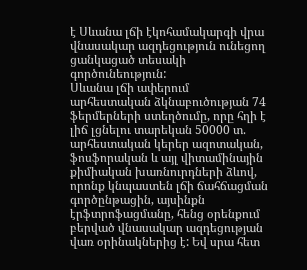է Սևանա լճի էկոհամակարգի վրա վնասակար ազդեցություն ունեցող ցանկացած տեսակի գործունեություն:
Սևանա լճի ափերում արհեստական ձկնաբուծության 74 ֆերմերների ստեղծումը, որը հղի է լիճ լցնելու տարեկան 50000 տ. արհեստական կերեր ազոտական, ֆոսֆորական և այլ վիտամինային քիմիական խառնուրդների ձևով, որոնք կնպաստեն լճի ճահճացման գործընթացին, այսինքն էրֆտրոֆացմանը, հենց օրենքում բերված վնասակար ազդեցության վառ օրինակներից է: Եվ սրա հետ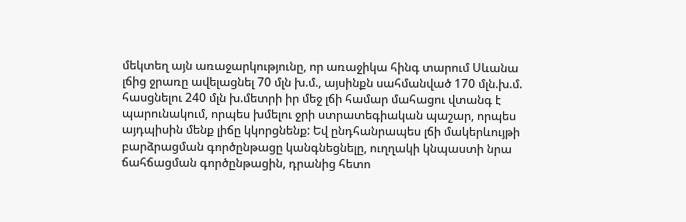մեկտեղ այն առաջարկությունը, որ առաջիկա հինգ տարում Սևանա լճից ջրառը ավելացնել 70 մլն խ.մ., այսինքն սահմանված 170 մլն.խ.մ. հասցնելու 240 մլն խ.մետրի իր մեջ լճի համար մահացու վտանգ է պարունակում, որպես խմելու ջրի ստրատեգիական պաշար, որպես այդպիսին մենք լիճը կկորցնենք: Եվ ընդհանրապես լճի մակերևույթի բարձրացման գործընթացը կանգնեցնելը, ուղղակի կնպաստի նրա ճահճացման գործընթացին, դրանից հետո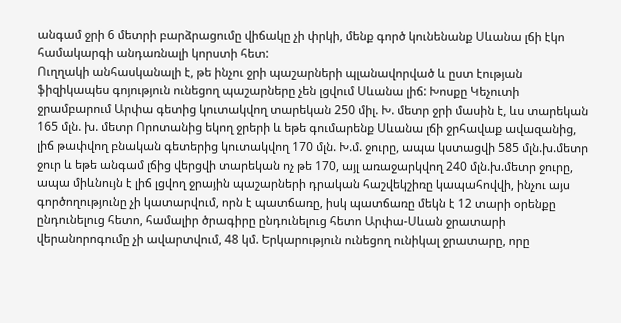անգամ ջրի 6 մետրի բարձրացումը վիճակը չի փրկի, մենք գործ կունենանք Սևանա լճի էկո համակարգի անդառնալի կորստի հետ:
Ուղղակի անհասկանալի է, թե ինչու ջրի պաշարների պլանավորված և ըստ էության ֆիզիկապես գոյություն ունեցող պաշարները չեն լցվում Սևանա լիճ: Խոսքը Կեչուտի ջրամբարում Արփա գետից կուտակվող տարեկան 250 միլ. Խ. մետր ջրի մասին է, ևս տարեկան 165 մլն. խ. մետր Որոտանից եկող ջրերի և եթե գումարենք Սևանա լճի ջրհավաք ավազանից, լիճ թափվող բնական գետերից կուտակվող 170 մլն. Խ.մ. ջուրը, ապա կստացվի 585 մլն.խ.մետր ջուր և եթե անգամ լճից վերցվի տարեկան ոչ թե 170, այլ առաջարկվող 240 մլն.խ.մետր ջուրը, ապա միևնույն է լիճ լցվող ջրային պաշարների դրական հաշվեկշիռը կապահովվի, ինչու այս գործողությունը չի կատարվում, որն է պատճառը, իսկ պատճառը մեկն է 12 տարի օրենքը ընդունելուց հետո, համալիր ծրագիրը ընդունելուց հետո Արփա-Սևան ջրատարի վերանորոգումը չի ավարտվում, 48 կմ. Երկարություն ունեցող ունիկալ ջրատարը, որը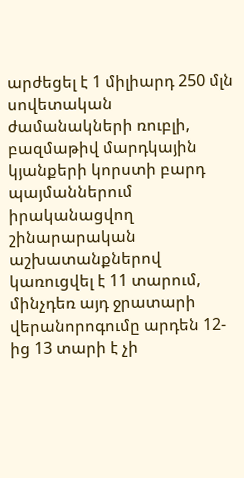արժեցել է 1 միլիարդ 250 մլն սովետական ժամանակների ռուբլի, բազմաթիվ մարդկային կյանքերի կորստի բարդ պայմաններում իրականացվող շինարարական աշխատանքներով կառուցվել է 11 տարում, մինչդեռ այդ ջրատարի վերանորոգումը արդեն 12-ից 13 տարի է չի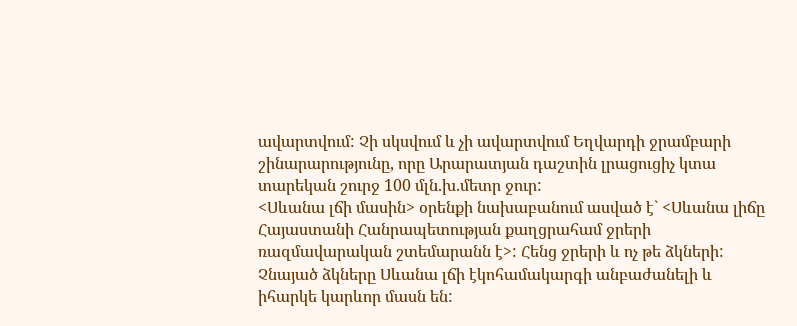ավարտվում: Չի սկսվում և չի ավարտվում Եղվարդի ջրամբարի շինարարությունը, որը Արարատյան դաշտին լրացուցիչ կտա տարեկան շուրջ 100 մլն.խ.մետր ջուր:
<Սևանա լճի մասին> օրենքի նախաբանում ասված է` <Սևանա լիճը Հայաստանի Հանրապետության քաղցրահամ ջրերի ռազմավարական շտեմարանն է>: Հենց ջրերի և ոչ թե ձկների: Չնայած ձկները Սևանա լճի էկոհամակարգի անբաժանելի և իհարկե կարևոր մասն են: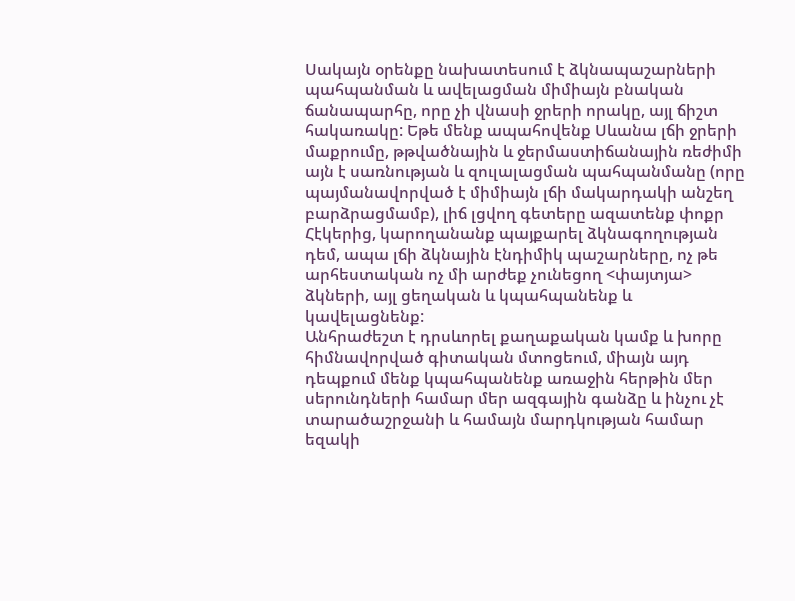Սակայն օրենքը նախատեսում է ձկնապաշարների պահպանման և ավելացման միմիայն բնական ճանապարհը, որը չի վնասի ջրերի որակը, այլ ճիշտ հակառակը: Եթե մենք ապահովենք Սևանա լճի ջրերի մաքրումը, թթվածնային և ջերմաստիճանային ռեժիմի այն է սառնության և զուլալացման պահպանմանը (որը պայմանավորված է միմիայն լճի մակարդակի անշեղ բարձրացմամբ), լիճ լցվող գետերը ազատենք փոքր Հէկերից, կարողանանք պայքարել ձկնագողության դեմ, ապա լճի ձկնային էնդիմիկ պաշարները, ոչ թե արհեստական ոչ մի արժեք չունեցող <փայտյա> ձկների, այլ ցեղական և կպահպանենք և կավելացնենք:
Անհրաժեշտ է դրսևորել քաղաքական կամք և խորը հիմնավորված գիտական մտոցեում, միայն այդ դեպքում մենք կպահպանենք առաջին հերթին մեր սերունդների համար մեր ազգային գանձը և ինչու չէ տարածաշրջանի և համայն մարդկության համար եզակի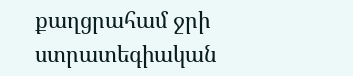քաղցրահամ ջրի ստրատեգիական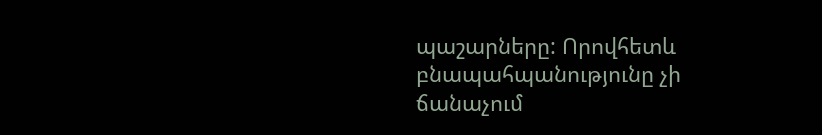պաշարները: Որովհետև բնապահպանությունը չի ճանաչում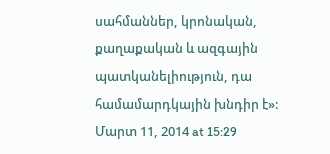սահմաններ, կրոնական, քաղաքական և ազգային պատկանելիություն, դա համամարդկային խնդիր է»:
Մարտ 11, 2014 at 15:29